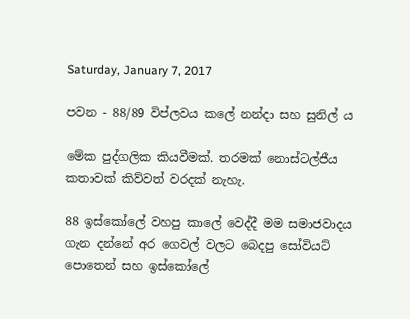Saturday, January 7, 2017

පවන - 88/89 විප්ලවය කලේ නන්දා සහ සුනිල් ය

මේක පුද්ගලික කියවීමක්. තරමක් නොස්ටල්ජීය කතාවක් කිව්වත් වරදක් නැහැ.

88 ඉස්කෝලේ වහපු කාලේ වෙද්දී මම සමාජවාදය ගැන දන්නේ අර ගෙවල් වලට බෙදපු සෝවියට් පොතෙන් සහ ඉස්කෝලේ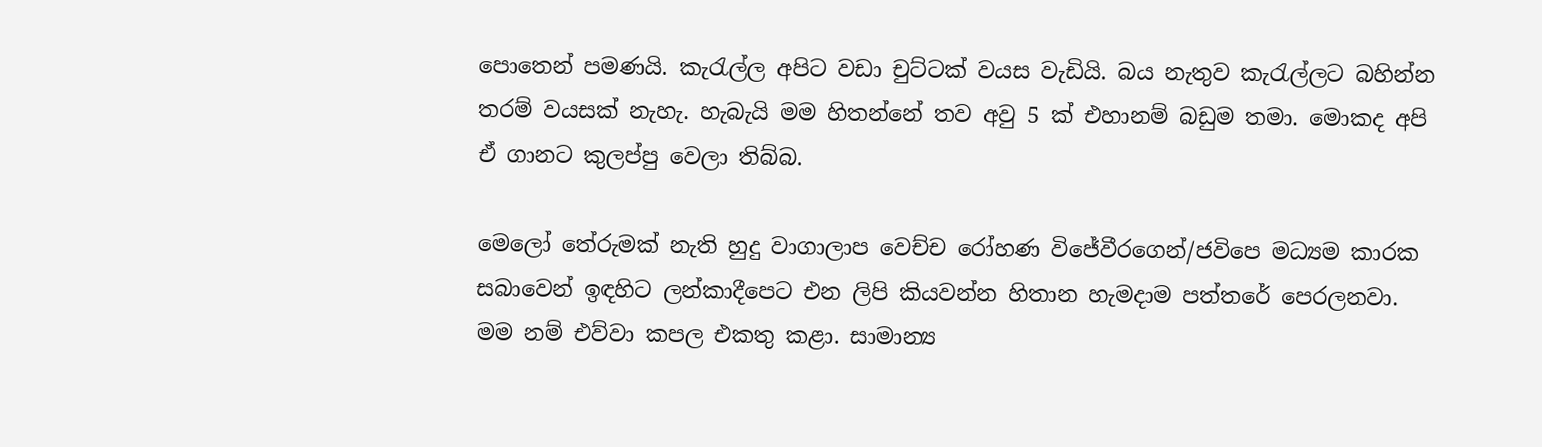පොතෙන් පමණයි. කැරැල්ල අපිට වඩා චුට්ටක් වයස වැඩියි. බය නැතුව කැරැල්ලට බහින්න තරම් වයසක් නැහැ. හැබැයි මම හිතන්නේ තව අවු 5 ක් එහානම් බඩුම තමා. මොකද අපි  ඒ ගානට කුලප්පු වෙලා තිබ්බ.

මෙලෝ තේරුමක් නැති හුදු වාගාලාප වෙච්ච රෝහණ විජේවීරගෙන්/ජවිපෙ මධ්‍යම කාරක සබාවෙන් ඉඳහිට ලන්කාදීපෙට එන ලිපි කියවන්න හිතාන හැමදාම පත්තරේ පෙරලනවා. මම නම් එව්වා කපල එකතු කළා. සාමාන්‍ය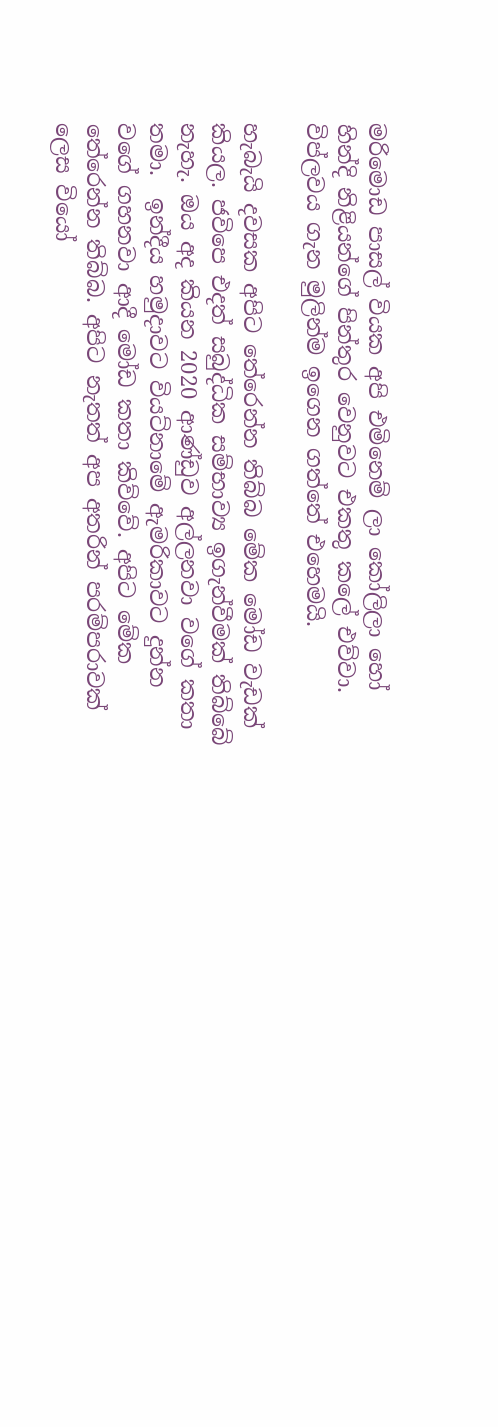මරිමොඩ පාසල් වියක අපි එමිනෙම් ලා කෝලිලා හෝ හින්දි නිළියන්ගේ පින්තුර වෙනුවට එකතු කලේ එව්වා. විප්ලවය ගැන මුලින්ම ඉගෙන ගත්තේ එහෙමයි.

හැබැයි දවසක අපිට තේරෙන්න තිබ්බ මේක මෝඩ වැඩක් කියල. ජවිපෙ එදත් සබුද්ධික සම්භාව්‍ය ඉගැන්වීමක් තිබ්බේ නැහැ. ඔය අද කියන 2020 ආණ්ඩුව අල්ලනවා වගේ කතා  තමා.  ඉන්දීය හමුදාවට වියට්නාමේ ඇමරිකාවට දුන්න වගේ ගහනවා ආදී මෝඩ කතා කිව්වේ. අපිට මේක තේරෙන්න තිබ්බ. අපිට නැතත් අප අතරින් පරම්පරාවක් ලෙස වියෝ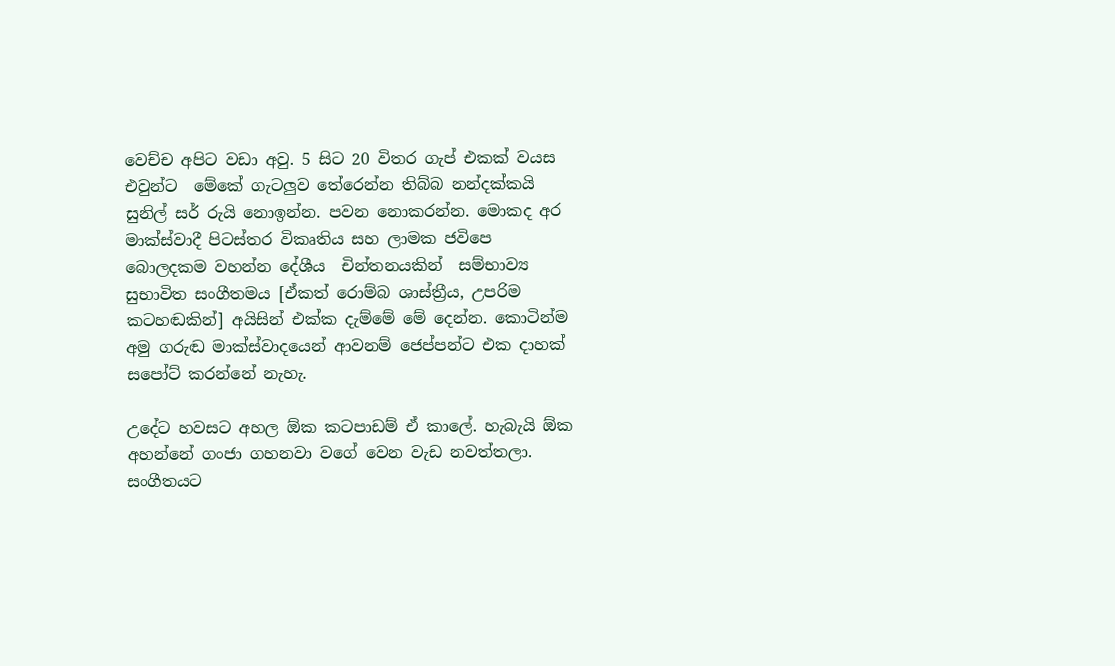වෙච්ච අපිට වඩා අවු. 5 සිට 20 විතර ගැප් එකක් වයස එවුන්ට  මේකේ ගැටලුව තේරෙන්න තිබ්බ නන්දක්කයි සුනිල් සර් රුයි නොඉන්න. පවන නොකරන්න. මොකද අර මාක්ස්වාදී පිටස්තර විකෘතිය සහ ලාමක ජවිපෙ බොලදකම වහන්න දේශීය  චින්තනයකින්  සම්භාව්‍ය සුභාවිත සංගීතමය [ඒකත් රොම්බ ශාස්ත්‍රීය, උපරිම කටහඬකින්] අයිසින් එක්ක දැම්මේ මේ දෙන්න. කොටින්ම අමු ගරුඬ මාක්ස්වාදයෙන් ආවනම් ජෙප්පන්ට එක දාහක් සපෝට් කරන්නේ නැහැ.

උදේට හවසට අහල ඕක කටපාඩම් ඒ කාලේ. හැබැයි ඕක අහන්නේ ගංජා ගහනවා වගේ වෙන වැඩ නවත්තලා. සංගීතයට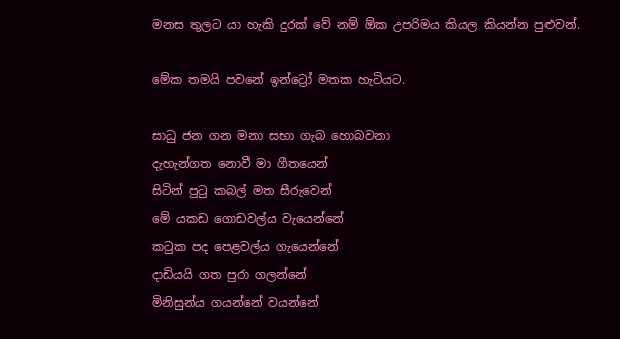මනස තුලට යා හැකි දුරක් වේ නම් ඕක උපරිමය කියල කියන්න පුළුවන්.

මේක තමයි පවනේ ඉන්ට්‍රෝ මතක හැටියට.

සාධු ජන ගන මනා සභා ගැබ හොබවනා
දැහැන්ගත නොවී මා ගීතයෙන්
සිටින් පුටු කබල් මත සීරුවෙන්
මේ යකඩ ගොඩවල්ය වැයෙන්නේ
කටුක පද පෙළවල්ය ගැයෙන්නේ
දාඩියයි ගත පුරා ගලන්නේ
මිනිසුන්ය ගයන්නේ වයන්නේ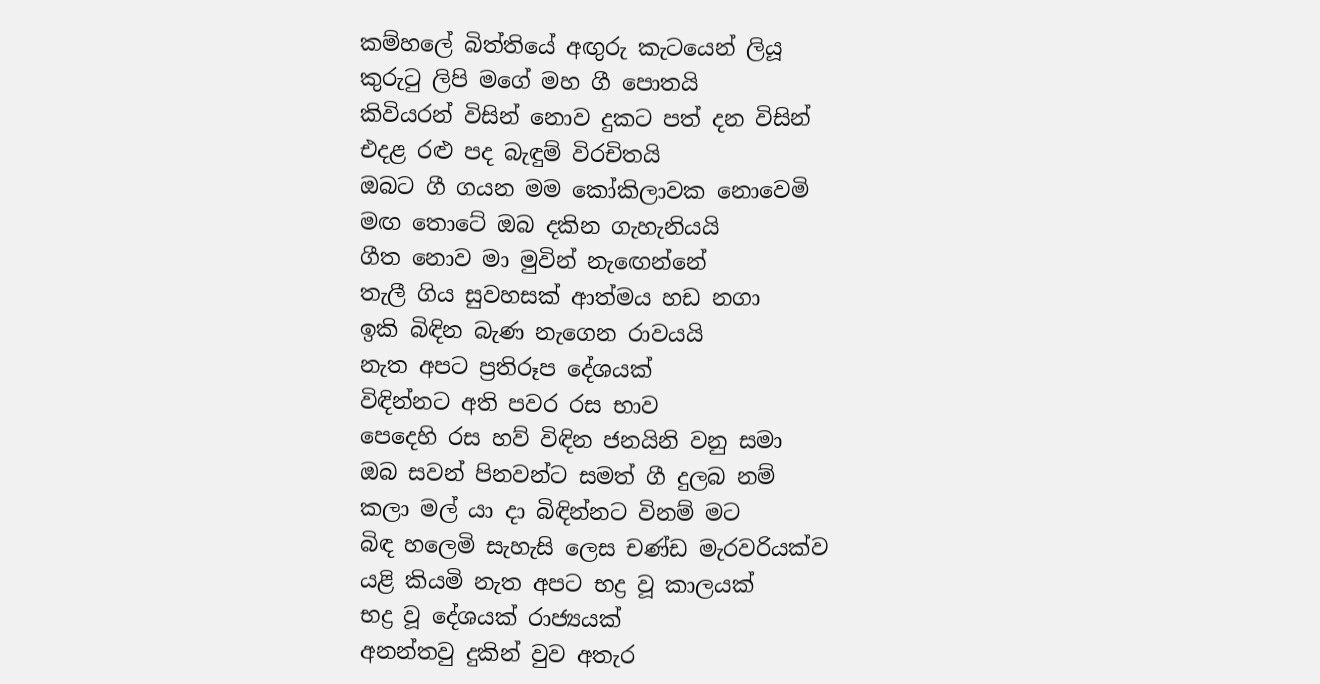කම්හලේ බිත්තියේ අඟුරු කැටයෙන් ලියූ
කුරුටු ලිපි මගේ මහ ගී පොතයි
කිවියරන් විසින් නොව දුකට පත් දන විසින්
එදළ රළු පද බැඳුම් විරචිතයි
ඔබට ගී ගයන මම කෝකිලාවක නොවෙමි
මඟ තොටේ ඔබ දකින ගැහැනියයි
ගීත නොව මා මුවින් නැඟෙන්නේ
තැලී ගිය සුවහසක් ආත්මය හඩ නගා
ඉකි බිඳින බැණ නැගෙන රාවයයි
නැත අපට ප්‍රතිරූප දේශයක්
විඳින්නට අති පවර රස භාව
පෙදෙහි රස හව් විඳින ජනයිනි වනු සමා
ඔබ සවන් පිනවන්ට සමත් ගී දුලබ නම්
කලා මල් යා දා බිඳින්නට විනම් මට
බිඳ හලෙමි සැහැසි ලෙස චණ්ඩ මැරවරියක්ව
යළි කියමි නැත අපට භද්‍ර වූ කාලයක්
භද්‍ර වූ දේශයක් රාජ්‍යයක්
අනන්තවු දුකින් වුව අතැර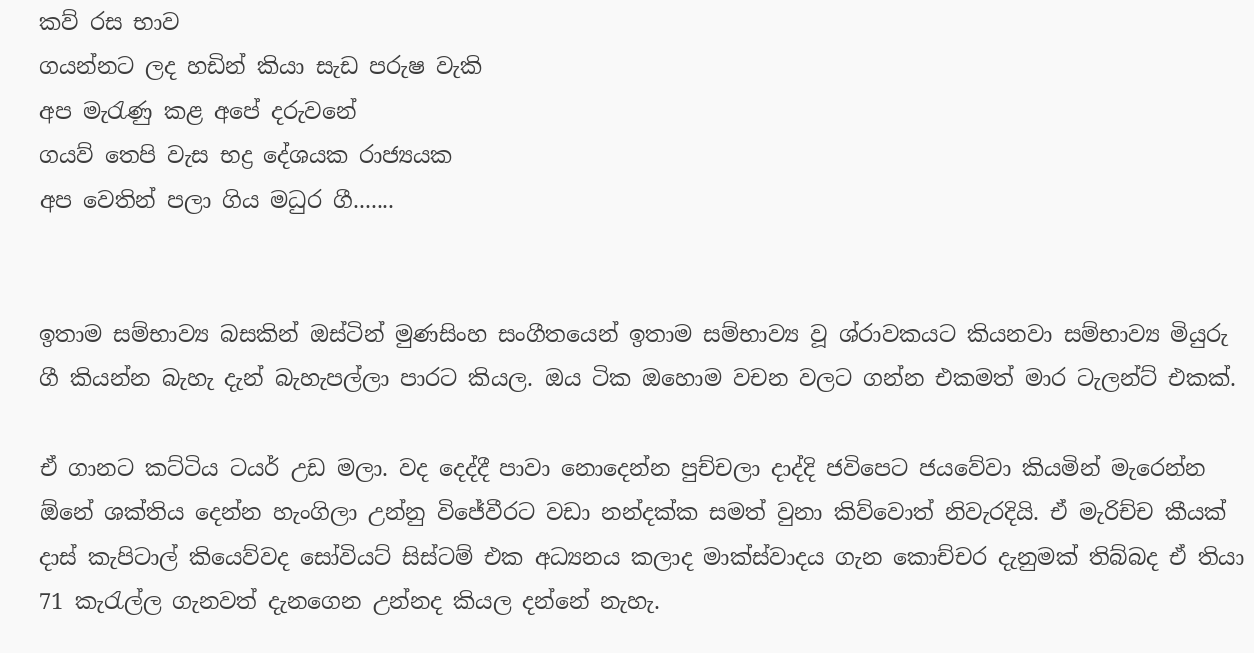කව් රස භාව
ගයන්නට ලද හඩින් කියා සැඩ පරුෂ වැකි
අප මැරැණු කළ අපේ දරුවනේ
ගයව් තෙපි වැස භද්‍ර දේශයක රාජ්‍යයක
අප වෙතින් පලා ගිය මධුර ගී.......


ඉතාම සම්භාව්‍ය බසකින් ඔස්ටින් මුණසිංහ සංගීතයෙන් ඉතාම සම්භාව්‍ය වූ ශ්රාවකයට කියනවා සම්භාව්‍ය මියුරු ගී කියන්න බැහැ දැන් බැහැපල්ලා පාරට කියල. ඔය ටික ඔහොම වචන වලට ගන්න එකමත් මාර ටැලන්ට් එකක්.

ඒ ගානට කට්ටිය ටයර් උඩ මලා. වද දෙද්දී පාවා නොදෙන්න පුච්චලා දාද්දි ජවිපෙට ජයවේවා කියමින් මැරෙන්න ඕනේ ශක්තිය දෙන්න හැංගිලා උන්නු විජේවීරට වඩා නන්දක්ක සමත් වුනා කිව්වොත් නිවැරදියි. ඒ මැරිච්ච කීයක් දාස් කැපිටාල් කියෙව්වද සෝවියට් සිස්ටම් එක අධ්‍යනය කලාද මාක්ස්වාදය ගැන කොච්චර දැනුමක් තිබ්බද ඒ තියා 71 කැරැල්ල ගැනවත් දැනගෙන උන්නද කියල දන්නේ නැහැ.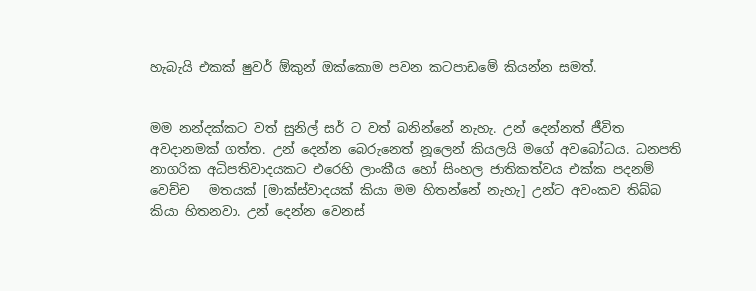හැබැයි එකක් ෂුවර් ඕකුන් ඔක්කොම පවන කටපාඩමේ කියන්න සමත්.


මම නන්දක්කට වත් සුනිල් සර් ට වත් බනින්නේ නැහැ. උන් දෙන්නත් ජීවිත අවදානමක් ගත්ත. උන් දෙන්න බෙරුනෙත් නූලෙන් කියලයි මගේ අවබෝධය. ධනපති නාගරික අධිපතිවාදයකට එරෙහි ලාංකීය හෝ සිංහල ජාතිකත්වය එක්ක පදනම් වෙච්ච   මතයක් [මාක්ස්වාදයක් කියා මම හිතන්නේ නැහැ] උන්ට අවංකව තිබ්බ කියා හිතනවා. උන් දෙන්න වෙනස්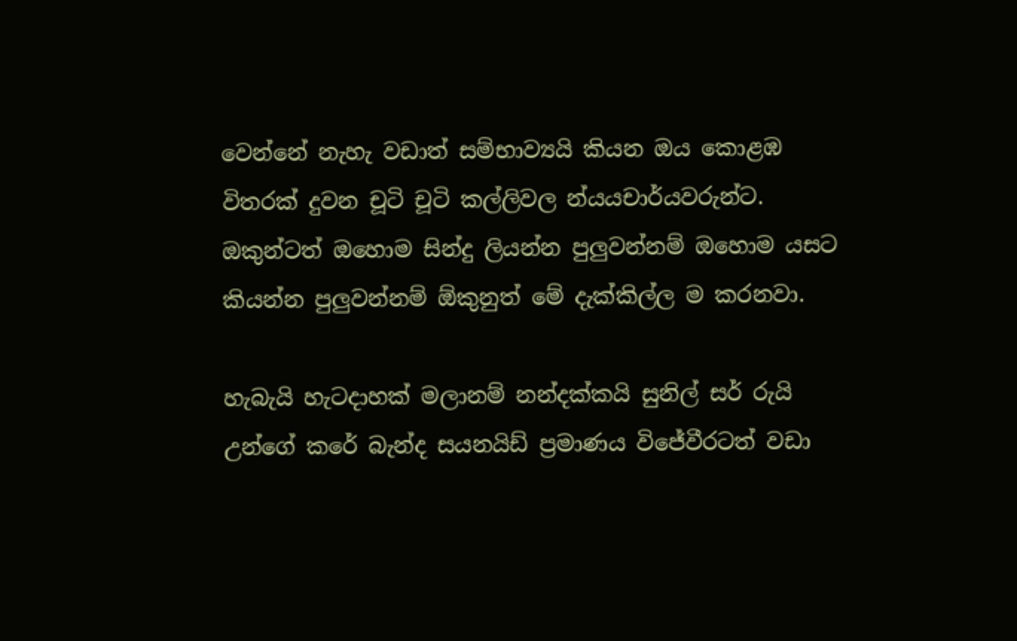වෙන්නේ නැහැ වඩාත් සම්භාව්‍යයි කියන ඔය කොළඹ විතරක් දුවන චූටි චූටි කල්ලිවල න්යයචාර්යවරුන්ට. ඔකුන්ටත් ඔහොම සින්දු ලියන්න පුලුවන්නම් ඔහොම යසට කියන්න පුලුවන්නම් ඕකුනුත් මේ දැක්කිල්ල ම කරනවා.

හැබැයි හැටදාහක් මලානම් නන්දක්කයි සුනිල් සර් රුයි උන්ගේ කරේ බැන්ද සයනයිඩ් ප්‍රමාණය විජේවීරටත් වඩා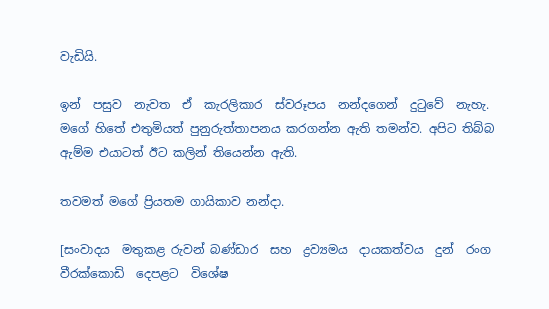වැඩියි.

ඉන්  පසුව  නැවත  ඒ  කැරලිකාර  ස්වරූපය  නන්දගෙන්  දුටුවේ  නැහැ.  මගේ හිතේ එතුමියත් පුනුරුත්තාපනය කරගන්න ඇති තමන්ව. අපිට තිබ්බ ඇම්ම එයාටත් ඊට කලින් තියෙන්න ඇති.

තවමත් මගේ ප්‍රියතම ගායිකාව නන්දා.

[සංවාදය  මතුකළ රුවන් බණ්ඩාර  සහ  ද්‍රව්‍යමය  දායකත්වය  දුන්  රංග  වීරක්කොඩි  දෙපළට  විශේෂ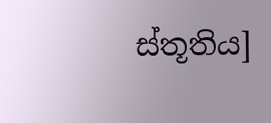ස්තූතිය]